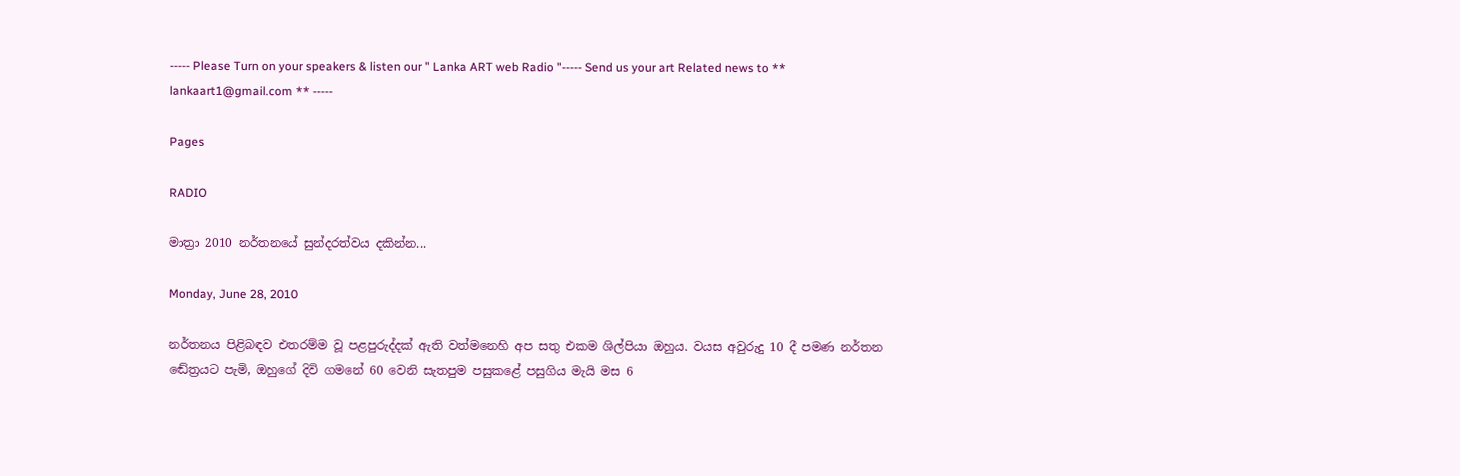----- Please Turn on your speakers & listen our " Lanka ART web Radio "----- Send us your art Related news to ** lankaart1@gmail.com ** -----

Pages

RADIO

මාත්‍රා 2010 නර්තනයේ සුන්දරත්වය දකින්න...

Monday, June 28, 2010

නර්තනය පිළිබඳව එතරම්ම වූ පළපුරුද්දක් ඇති වත්මනෙහි අප සතු එකම ශිල්පියා ඔහුය. වයස අවුරුදු 10 දී පමණ නර්තන ඬේත්‍රයට පැමි‚ ඔහුගේ දිවි ගමනේ 60 වෙනි සැතපුම පසුකළේ පසුගිය මැයි මස 6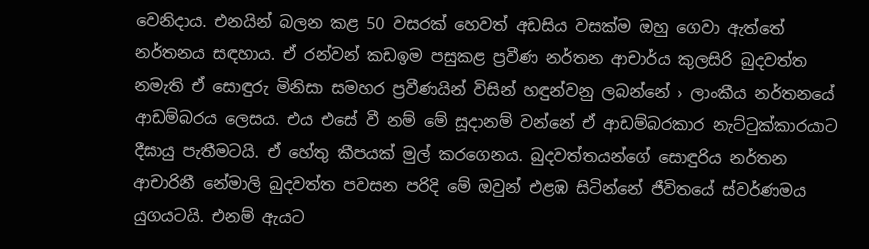වෙනිදාය. එනයින් බලන කළ 50 වසරක් හෙවත් අඩසිය වසක්ම ඔහු ගෙවා ඇත්තේ නර්තනය සඳහාය. ඒ රන්වන් කඩඉම පසුකළ ප්‍රවීණ නර්තන ආචාර්ය කුලසිරි බුදවත්ත නමැති ඒ සොඳුරු මිනිසා සමහර ප්‍රවීණයින් විසින් හඳුන්වනු ලබන්නේ › ලාංකීය නර්තනයේ ආඩම්බරය ලෙසය. එය එසේ වී නම් මේ සූදානම් වන්නේ ඒ ආඩම්බරකාර නැට්ටුක්කාරයාට දීඝායු පැතීමටයි. ඒ හේතු කීපයක් මුල් කරගෙනය. බුදවත්තයන්ගේ සොඳුරිය නර්තන ආචාරිනී නේමාලි බුදවත්ත පවසන පරිදි මේ ඔවුන් එළඹ සිටින්නේ ජීවිතයේ ස්වර්ණමය යුගයටයි. එනම් ඇයට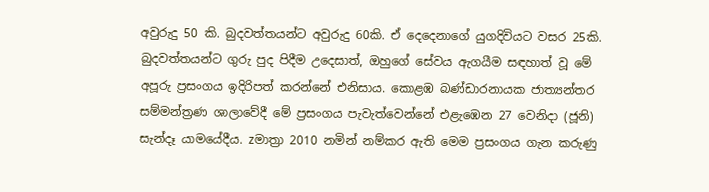අවුරුදු 50 කි. බුදවත්තයන්ට අවුරුදු 60කි. ඒ දෙදෙනාගේ යුගදිවියට වසර 25කි. බුදවත්තයන්ට ගුරු පුද පිදීම උදෙසාත්, ඔහුගේ සේවය ඇගයීම සඳහාත් වූ මේ අපූරු ප්‍රසංගය ඉදිරිපත් කරන්නේ එනිසාය. කොළඹ බණ්ඩාරනායක ජාත්‍යන්තර සම්මන්ත්‍රණ ශාලාවේදී මේ ප්‍රසංගය පැවැත්වෙන්නේ එළැඹෙන 27 වෙනිදා (ජූනි) සැන්දෑ යාමයේදීය. zමාත්‍රා 2010 නමින් නම්කර ඇති මෙම ප්‍රසංගය ගැන කරුණු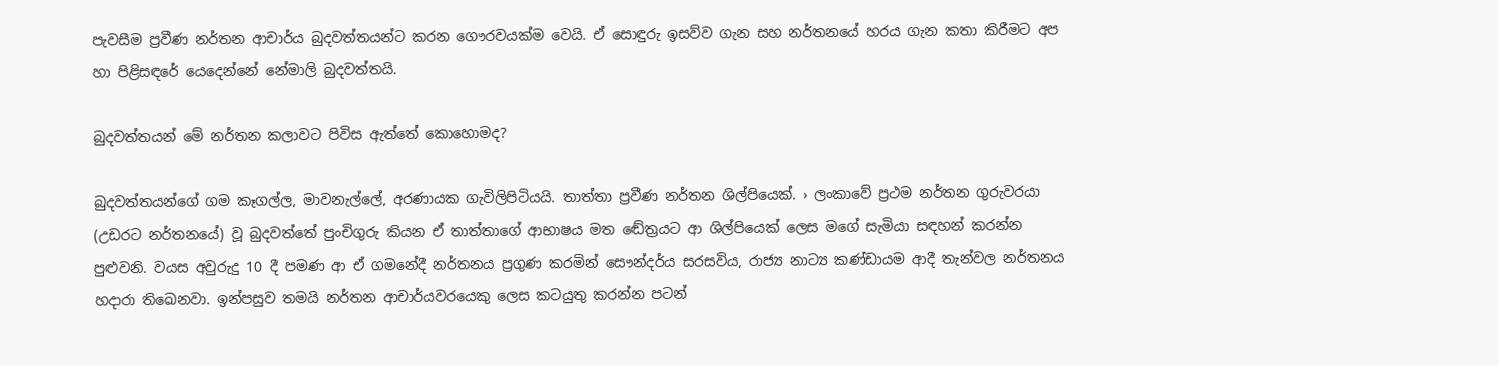පැවසීම ප්‍රවීණ නර්තන ආචාර්ය බුදවත්තයන්ට කරන ගෞරවයක්ම වෙයි. ඒ සොඳුරු ඉසව්ව ගැන සහ නර්තනයේ හරය ගැන කතා කිරීමට අප හා පිළිසඳරේ යෙදෙන්නේ නේමාලි බුදවත්තයි.

බුදවත්තයන් මේ නර්තන කලාවට පිවිස ඇත්තේ කොහොමද?

බුදවත්තයන්ගේ ගම කෑගල්ල, මාවනැල්ලේ, අරණායක ගැවිලිපිටියයි. තාත්තා ප්‍රවීණ නර්තන ශිල්පියෙක්. › ලංකාවේ ප්‍රථම නර්තන ගුරුවරයා (උඩරට නර්තනයේ) වූ බුදවත්තේ පුංචිගුරු කියන ඒ තාත්තාගේ ආභාෂය මත ඬේත්‍රයට ආ ශිල්පියෙක් ලෙස මගේ සැමියා සඳහන් කරන්න පුළුවනි. වයස අවුරුදු 10 දී පමණ ආ ඒ ගමනේදී නර්තනය ප්‍රගුණ කරමින් සෞන්දර්ය සරසවිය, රාජ්‍ය නාට්‍ය කණ්ඩායම ආදී තැන්වල නර්තනය හදාරා තිඛෙනවා. ඉන්පසුව තමයි නර්තන ආචාර්යවරයෙකු ලෙස කටයුතු කරන්න පටන්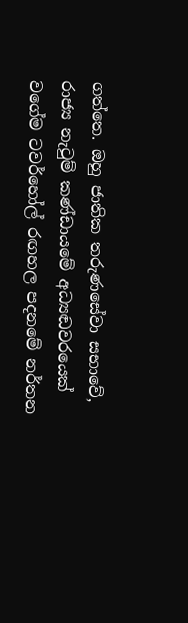ගත්තෙ. ඔහු ජාතික තරුණසේවා සභාවේ, රාජ්‍ය නැටුම් කණ්ඩායමේ අධ්‍යඬවරයෙක් වගේම ටවර්හෝල් රඟහල පදනමේ නර්තන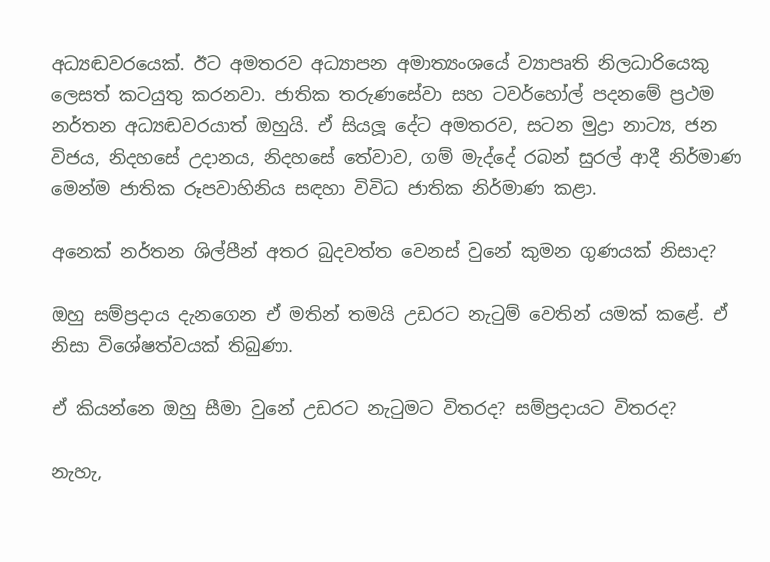අධ්‍යඬවරයෙක්. ඊට අමතරව අධ්‍යාපන අමාත්‍යංශයේ ව්‍යාපෘති නිලධාරියෙකු ලෙසත් කටයුතු කරනවා. ජාතික තරුණසේවා සහ ටවර්හෝල් පදනමේ ප්‍රථම නර්තන අධ්‍යඬවරයාත් ඔහුයි. ඒ සියලූ දේට අමතරව, සටන මුද්‍රා නාට්‍ය, ජන විජය, නිදහසේ උදානය, නිදහසේ තේවාව, ගම් මැද්දේ රබන් සුරල් ආදී නිර්මාණ මෙන්ම ජාතික රූපවාහිනිය සඳහා විවිධ ජාතික නිර්මාණ කළා.

අනෙක් නර්තන ශිල්පීන් අතර බුදවත්ත වෙනස් වුනේ කුමන ගුණයක් නිසාද?

ඔහු සම්ප්‍රදාය දැනගෙන ඒ මතින් තමයි උඩරට නැටුම් වෙතින් යමක් කළේ. ඒ නිසා විශේෂත්වයක් තිබුණා.

ඒ කියන්නෙ ඔහු සීමා වුනේ උඩරට නැටුමට විතරද? සම්ප්‍රදායට විතරද?

නැහැ,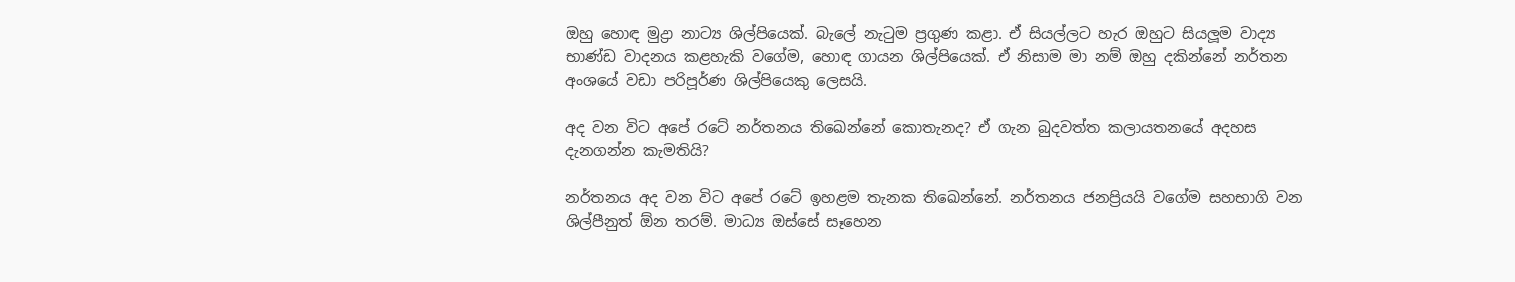ඔහු හොඳ මුද්‍රා නාට්‍ය ශිල්පියෙක්. බැලේ නැටුම ප්‍රගුණ කළා. ඒ සියල්ලට හැර ඔහුට සියලූම වාද්‍ය භාණ්ඩ වාදනය කළහැකි වගේම, හොඳ ගායන ශිල්පියෙක්. ඒ නිසාම මා නම් ඔහු දකින්නේ නර්තන අංශයේ වඩා පරිපූර්ණ ශිල්පියෙකු ලෙසයි.

අද වන විට අපේ රටේ නර්තනය තිඛෙන්නේ කොතැනද? ඒ ගැන බුදවත්ත කලායතනයේ අදහස දැනගන්න කැමතියි?

නර්තනය අද වන විට අපේ රටේ ඉහළම තැනක තිඛෙන්නේ. නර්තනය ජනප්‍රියයි වගේම සහභාගි වන ශිල්පීනුත් ඕන තරම්. මාධ්‍ය ඔස්සේ සෑහෙන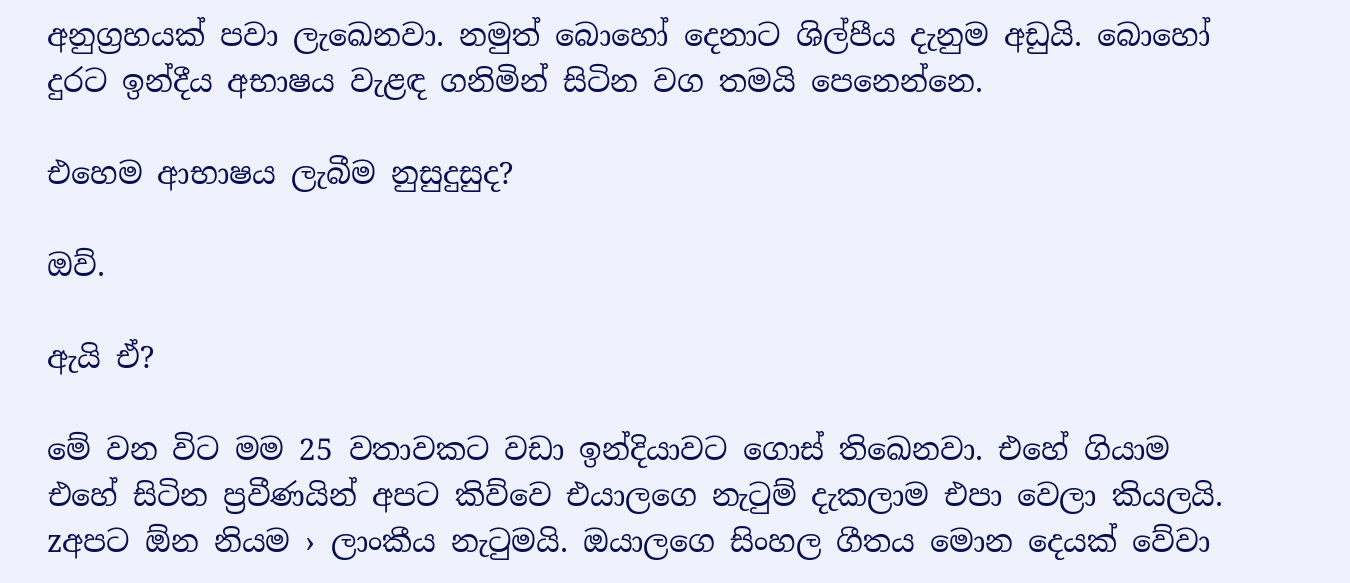අනුග්‍රහයක් පවා ලැඛෙනවා. නමුත් බොහෝ දෙනාට ශිල්පීය දැනුම අඩුයි. බොහෝ දුරට ඉන්දීය අභාෂය වැළඳ ගනිමින් සිටින වග තමයි පෙනෙන්නෙ.

එහෙම ආභාෂය ලැබීම නුසුදුසුද?

ඔව්.

ඇයි ඒ?

මේ වන විට මම 25 වතාවකට වඩා ඉන්දියාවට ගොස් තිඛෙනවා. එහේ ගියාම එහේ සිටින ප්‍රවීණයින් අපට කිව්වෙ එයාලගෙ නැටුම් දැකලාම එපා වෙලා කියලයි. zඅපට ඕන නියම › ලාංකීය නැටුමයි. ඔයාලගෙ සිංහල ගීතය මොන දෙයක් වේවා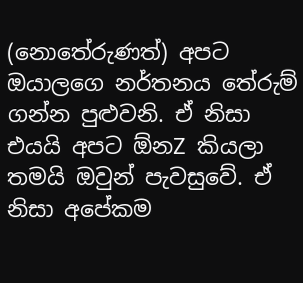(නොතේරුණත්) අපට ඔයාලගෙ නර්තනය තේරුම් ගන්න පුළුවනි. ඒ නිසා එයයි අපට ඕනZ කියලා තමයි ඔවුන් පැවසුවේ. ඒ නිසා අපේකම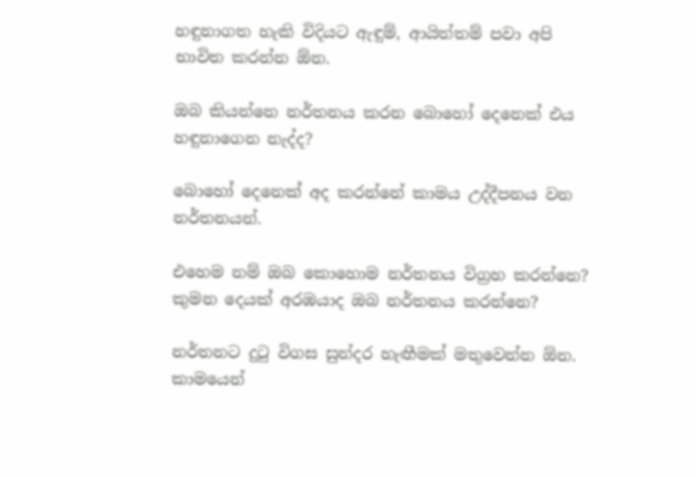හඳුනාගත හැකි විදියට ඇඳුම්, ආයිත්තම් පවා අපි භාවිත කරන්න ඕන.

ඔබ කියන්නෙ නර්තනය කරන බොහෝ දෙනෙක් එය හඳුනාගෙන නැද්ද?

බොහෝ දෙනෙක් අද කරන්නේ කාමය උද්දීපනය වන නර්තනයන්.

එහෙම නම් ඔබ කොහොම නර්තනය විග්‍රහ කරන්නෙ? කුමන දෙයක් අරඹයාද ඔබ නර්තනය කරන්නෙ?

නර්තනට දුටු විගස සුන්දර හැඟීමක් මතුවෙන්න ඕන. කාමයෙන්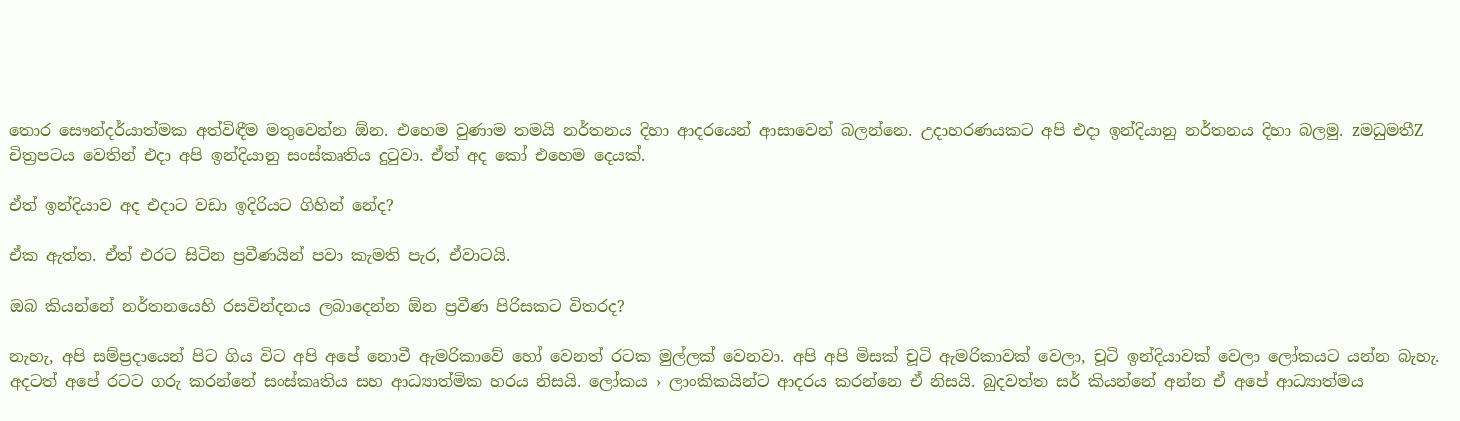තොර සෞන්දර්යාත්මක අත්විඳීම මතුවෙන්න ඕන. එහෙම වුණාම තමයි නර්තනය දිහා ආදරයෙන් ආසාවෙන් බලන්නෙ. උදාහරණයකට අපි එදා ඉන්දියානු නර්තනය දිහා බලමු. zමධුමතීZ චිත්‍රපටය වෙතින් එදා අපි ඉන්දියානු සංස්කෘතිය දුටුවා. ඒත් අද කෝ එහෙම දෙයක්.

ඒත් ඉන්දියාව අද එදාට වඩා ඉදිරියට ගිහින් නේද?

ඒක ඇත්ත. ඒත් එරට සිටින ප්‍රවීණයින් පවා කැමති පැර‚ ඒවාටයි.

ඔබ කියන්නේ නර්තනයෙහි රසවින්දනය ලබාදෙන්න ඕන ප්‍රවීණ පිරිසකට විතරද?

නැහැ, අපි සම්ප්‍රදායෙන් පිට ගිය විට අපි අපේ නොවී ඇමරිකාවේ හෝ වෙනත් රටක මුල්ලක් වෙනවා. අපි අපි මිසක් චූටි ඇමරිකාවක් වෙලා, චූටි ඉන්දියාවක් වෙලා ලෝකයට යන්න බැහැ. අදටත් අපේ රටට ගරු කරන්නේ සංස්කෘතිය සහ ආධ්‍යාත්මික හරය නිසයි. ලෝකය › ලාංකිකයින්ට ආදරය කරන්නෙ ඒ නිසයි. බුදවත්ත සර් කියන්නේ අන්න ඒ අපේ ආධ්‍යාත්මය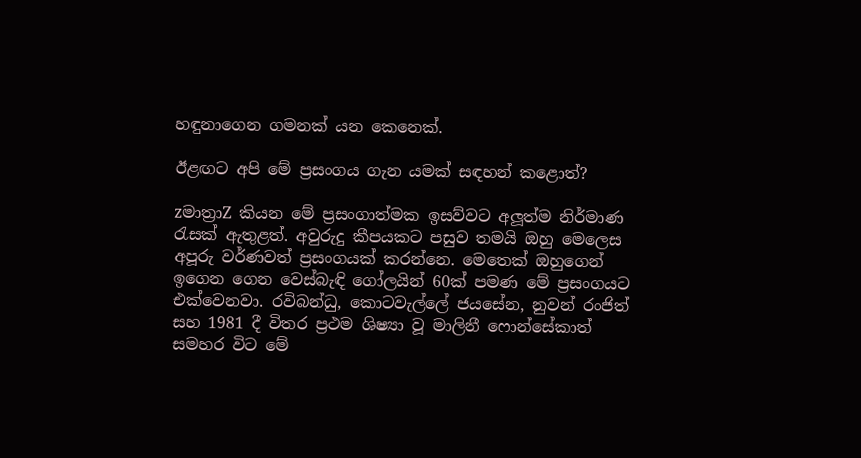හඳුනාගෙන ගමනක් යන කෙනෙක්.

ඊළඟට අපි මේ ප්‍රසංගය ගැන යමක් සඳහන් කළොත්?

zමාත්‍රාZ කියන මේ ප්‍රසංගාත්මක ඉසව්වට අලූත්ම නිර්මාණ රැසක් ඇතුළත්. අවුරුදු කීපයකට පසුව තමයි ඔහු මෙලෙස අපූරු වර්ණවත් ප්‍රසංගයක් කරන්නෙ. මෙතෙක් ඔහුගෙන් ඉගෙන ගෙන වෙස්බැඳි ගෝලයින් 60ක් පමණ මේ ප්‍රසංගයට එක්වෙනවා. රවිබන්ධු, කොටවැල්ලේ ජයසේන, නුවන් රංජිත් සහ 1981 දී විතර ප්‍රථම ශිෂ්‍යා වූ මාලිනී ෆොන්සේකාත් සමහර විට මේ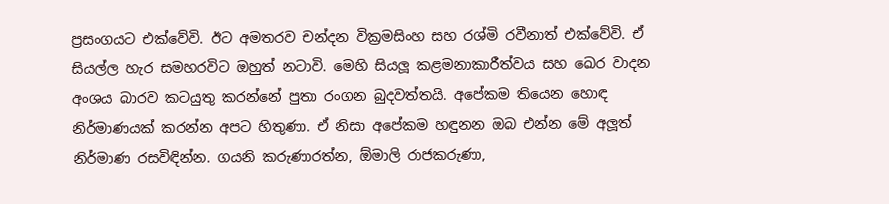ප්‍රසංගයට එක්වේවි. ඊට අමතරව චන්දන වික්‍රමසිංහ සහ රශ්මි රවීනාත් එක්වේවි. ඒ සියල්ල හැර සමහරවිට ඔහුත් නටාවි. මෙහි සියලූ කළමනාකාරීත්වය සහ ඛෙර වාදන අංශය බාරව කටයුතු කරන්නේ පුතා රංගන බුදවත්තයි. අපේකම තියෙන හොඳ නිර්මාණයක් කරන්න අපට හිතුණා. ඒ නිසා අපේකම හඳුනන ඔබ එන්න මේ අලූත් නිර්මාණ රසවිඳින්න. ගයනි කරුණාරත්න, ඕමාලි රාජකරුණා,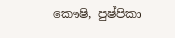කෞෂි, පුෂ්පිකා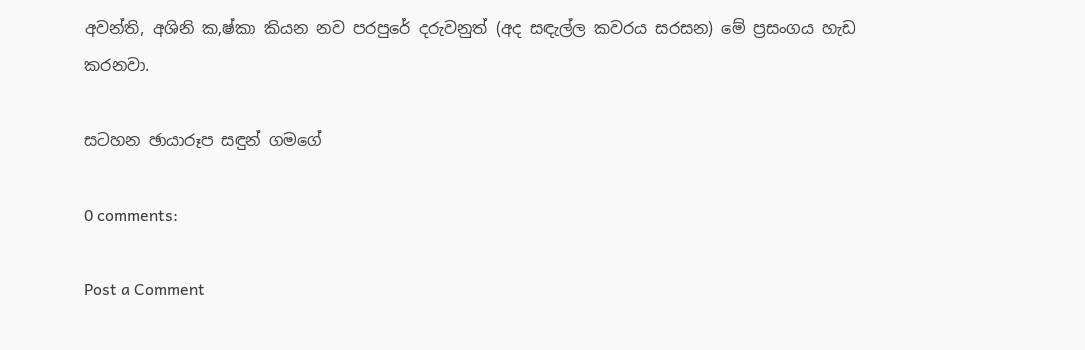අවන්ති, අශිනි ක‚ෂ්කා කියන නව පරපුරේ දරුවනුත් (අද සඳැල්ල කවරය සරසන) මේ ප්‍රසංගය හැඩ කරනවා.

සටහන ඡායාරූප සඳුන් ගමගේ

0 comments:

Post a Comment